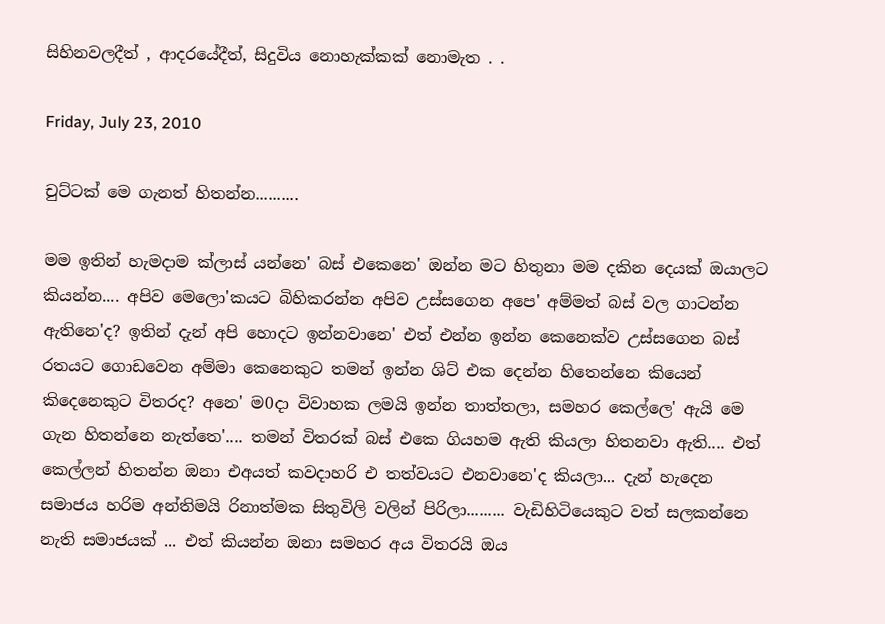සිහිනවලදීත් , ආදරයේදීත්, සිදුවිය නොහැක්කක් නොමැත . .

Friday, July 23, 2010

චුට්ටක් මෙ ගැනත් හිතන්න..........

මම ඉතින් හැමදාම ක්ලාස් යන්නෙ' බස් එකෙනෙ' ඔන්න මට හිතුනා මම දකින දෙයක් ඔයාලට කියන්න.... අපිව මෙලො'කයට බිහිකරන්න අපිව උස්සගෙන අපෙ' අම්මත් බස් වල ගාටන්න ඇතිනෙ'ද? ඉතින් දැන් අපි හොදට ඉන්නවානෙ' එත් එන්න ඉන්න කෙනෙක්ව උස්සගෙන බස් රතයට ගොඩවෙන අම්මා කෙනෙකුට තමන් ඉන්න ශිට් එක දෙන්න හිතෙන්නෙ කියෙන් කිදෙනෙකුට විතරද? අනෙ' ම0දා විවාහක ලමයි ඉන්න තාත්තලා, සමහර කෙල්ලෙ' ඇයි මෙ ගැන හිතන්නෙ නැත්තෙ'.... තමන් විතරක් බස් එකෙ ගියහම ඇති කියලා හිතනවා ඇති.... එත් කෙල්ලන් හිතන්න ඔනා එඅයත් කවදාහරි එ තත්වයට එනවානෙ'ද කියලා... දැන් හැදෙන සමාජය හරිම අන්තිමයි රිනාත්මක සිතුවිලි වලින් පිරිලා......... වැඩිහිටියෙකුට වත් සලකන්නෙ නැති සමාජයක් ... එත් කියන්න ඔනා සමහර අය විතරයි ඔය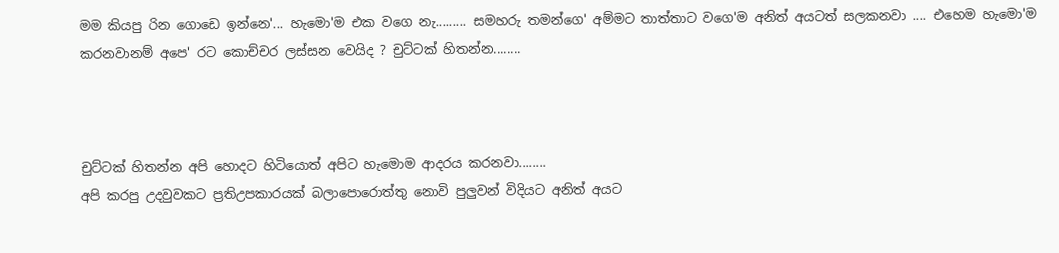මම කියපු රින ගොඩෙ ඉන්නෙ'... හැමො'ම එක වගෙ නැ......... සමහරු තමන්ගෙ' අම්මට තාත්තාට වගෙ'ම අනිත් අයටත් සලකනවා .... එහෙම හැමො'ම කරනවානම් අපෙ' රට කොච්චර ලස්සන වෙයිද ? චුට්ටක් හිතන්න........



චුට්ටක් හිතන්න අපි හොදට හිටියොත් අපිට හැමොම ආදරය කරනවා........
අපි කරපු උදවුවකට ප්‍රතිඋපකාරයක් බලාපොරොත්තු නොවි පුලුවන් විදියට අනිත් අයට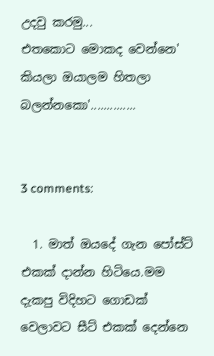උදවු කරමු...
එතකොට මොකද වෙන්නෙ' කියලා ඔයාලම හිතලා බලන්නකො'..............


3 comments:

  1. මාත් ඔයදේ ගැන පෝස්ට් එකක් දාන්න හිටියෙ.මම දැකපු විදිහට ගොඩක් වෙලාවට සීට් එකක් දෙන්නෙ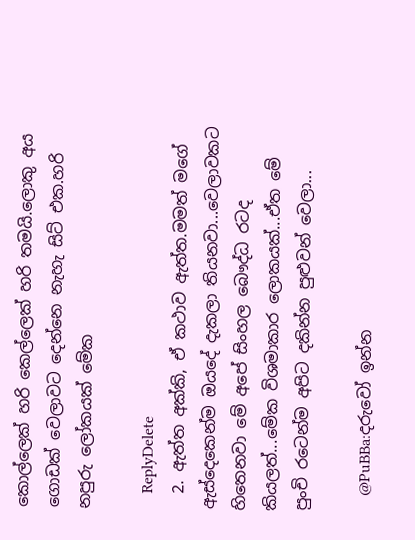කොල්ලෙක් හරි කෙල්ලෙක් හරි තමයි.ලොකු අය ගොඩක් වෙලාවට දෙන්නෙ නැහැ සිට් එක.හරි නපුරු ලෝකයක් මේක

    ReplyDelete
  2. ඇත්ත අක්කි, ඒ කථාව ඇත්ත.මමත් මගේ ඇස්දෙකෙන්ම ඔයදේ දැකලා තියනවා...වෙලාවකට හිතෙනවා මේ අපේ සිංහල බෞද්ධ රටද කියලත්...මේක විශමාකාර ලොකයක්...ඒත මේ පුංචි රටෙන්ම අපිට දකින්න පුළුවන් වෙලා...

    @PuBBa:දරුවෝ ඉන්න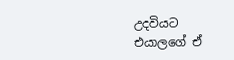උදවියට එයාලගේ ඒ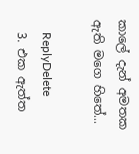කාලේ දැන් අමතක ඇති මගෙ හිතේ...

    ReplyDelete
  3. එක ඇත්ත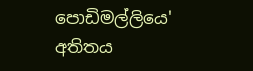පොඩිමල්ලියෙ' අතිතය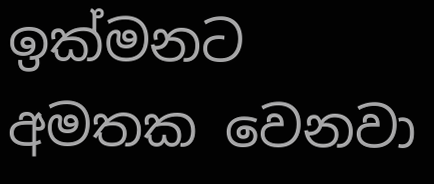ඉක්මනට අමතක වෙනවා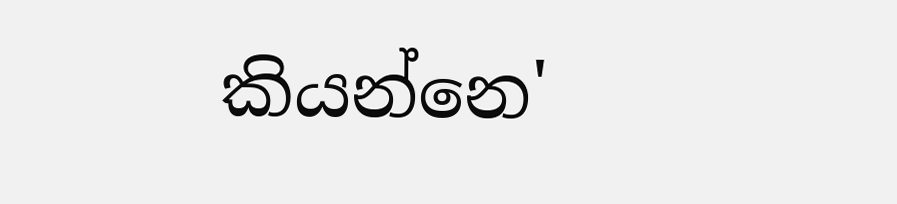කියන්නෙ'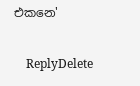එකනෙ'

    ReplyDelete